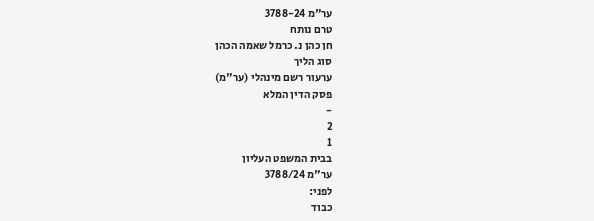ער"מ 3788-24
טרם נותח
חן כהן נ. כרמל שאמה הכהן
סוג הליך
ערעור רשם מינהלי (ער"מ)
פסק הדין המלא
-
2
1
בבית המשפט העליון
ער"מ 3788/24
לפני:
כבוד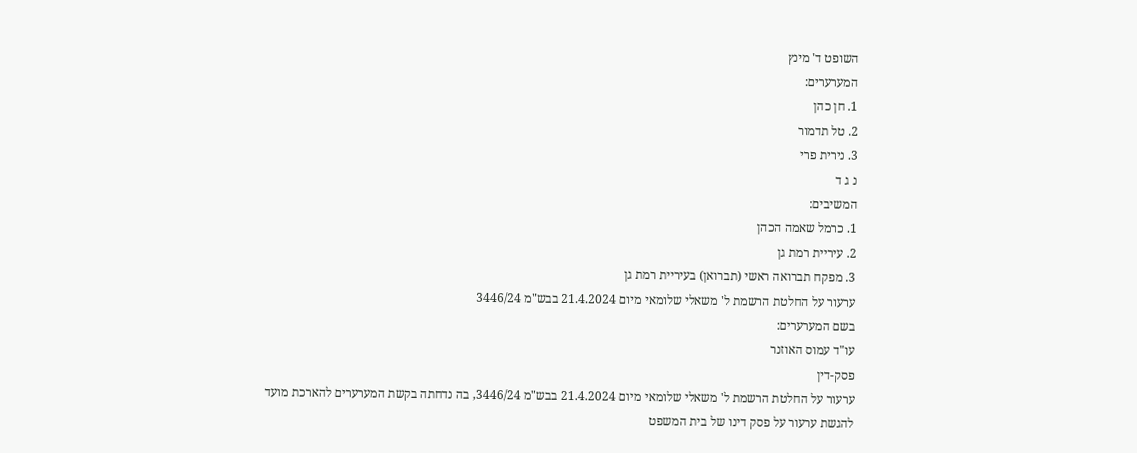השופט ד' מינץ
המערערים:
1. חן כהן
2. טל תדמור
3. נירית פרי
נ ג ד
המשיבים:
1. כרמל שאמה הכהן
2. עיריית רמת גן
3. מפקח תברואה ראשי (תברואן) בעיריית רמת גן
ערעור על החלטת הרשמת ל' משאלי שלומאי מיום 21.4.2024 בבש"מ 3446/24
בשם המערערים:
עו"ד עמוס האוזנר
פסק-דין
ערעור על החלטת הרשמת ל' משאלי שלומאי מיום 21.4.2024 בבש"מ 3446/24, בה נדחתה בקשת המערערים להארכת מועד להגשת ערעור על פסק דינו של בית המשפט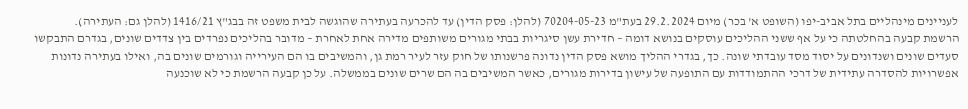לעניינים מינהליים בתל אביב-יפו (השופט א' בכר) מיום 29.2.2024 בעת"מ 70204-05-23 (להלן: פסק הדין) עד להכרעה בעתירה שהוגשה לבית משפט זה בבג"ץ 1416/21 (להלן גם: העתירה).
הרשמת קבעה בהחלטתה כי על אף ששני ההליכים עוסקים בנושא דומה – חדירת עשן סיגריות בבתי מגורים משותפים מדירה אחת לאחרת – מדובר בהליכים נפרדים בין צדדים שונים, בגדרם התבקשו סעדים שונים ושנדונים על יסוד מסד עובדתי שונה. כך, בגדרי ההליך מושא פסק הדין נדונה פרשנותו של חוק עזר לעיר רמת גן, והמשיבים בו הם העירייה וגורמים שונים בה, ואילו בעתירה נדונות אפשרויות להסדרה עתידית של דרכי ההתמודדות עם התופעה של עישון בדירות מגורים, כאשר המשיבים בה הם שרים שונים בממשלה. על כן קבעה הרשמת כי לא שוכנעה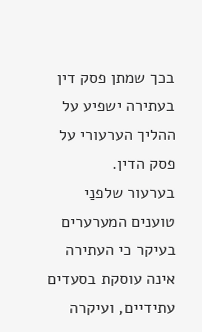בכך שמתן פסק דין בעתירה ישפיע על ההליך הערעורי על פסק הדין.
בערעור שלפנַי טוענים המערערים בעיקר כי העתירה אינה עוסקת בסעדים עתידיים, ועיקרה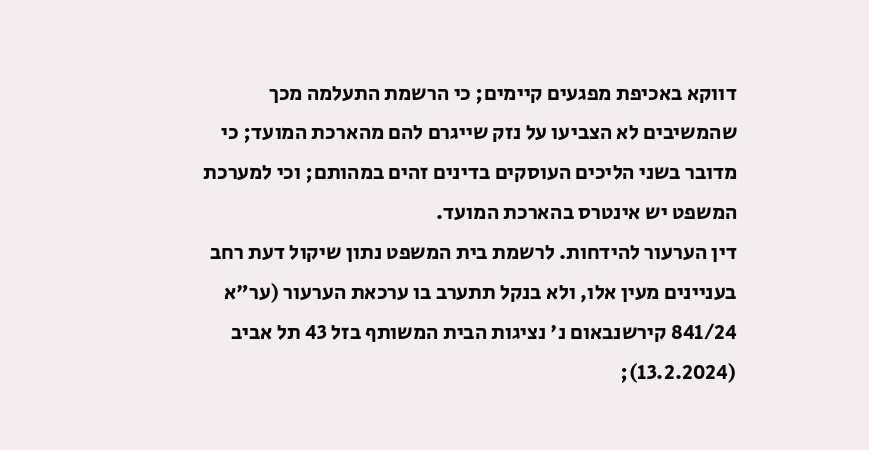דווקא באכיפת מפגעים קיימים; כי הרשמת התעלמה מכך שהמשיבים לא הצביעו על נזק שייגרם להם מהארכת המועד; כי מדובר בשני הליכים העוסקים בדינים זהים במהותם; וכי למערכת המשפט יש אינטרס בהארכת המועד.
דין הערעור להידחות. לרשמת בית המשפט נתון שיקול דעת רחב בעניינים מעין אלו, ולא בנקל תתערב בו ערכאת הערעור (ער"א 841/24 קירשנבאום נ' נציגות הבית המשותף בזל 43 תל אביב (13.2.2024);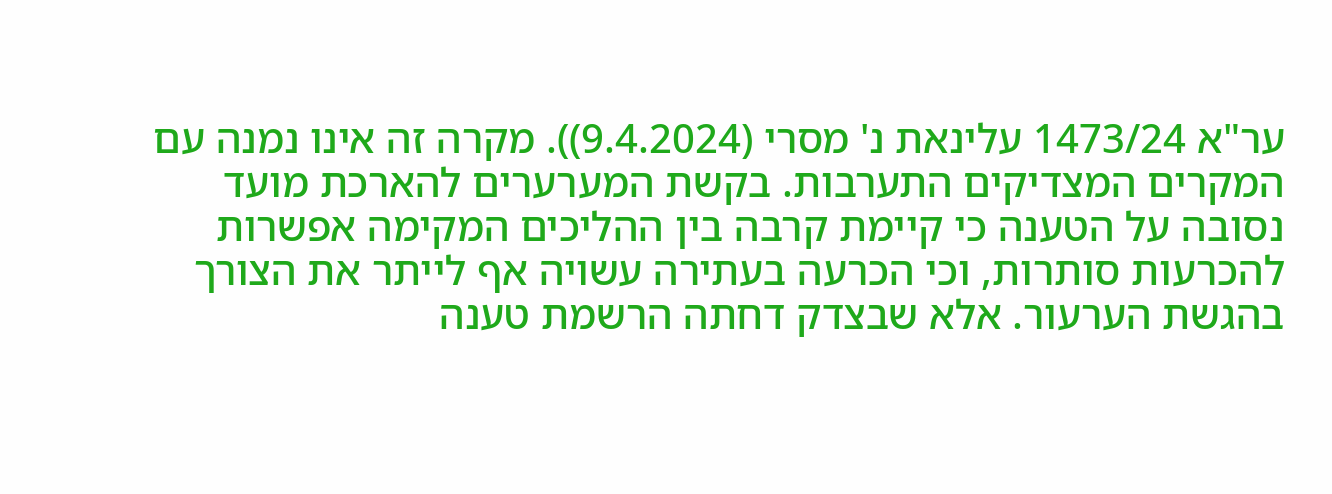ער"א 1473/24 עלינאת נ' מסרי (9.4.2024)). מקרה זה אינו נמנה עם המקרים המצדיקים התערבות. בקשת המערערים להארכת מועד נסובה על הטענה כי קיימת קרבה בין ההליכים המקימה אפשרות להכרעות סותרות, וכי הכרעה בעתירה עשויה אף לייתר את הצורך בהגשת הערעור. אלא שבצדק דחתה הרשמת טענה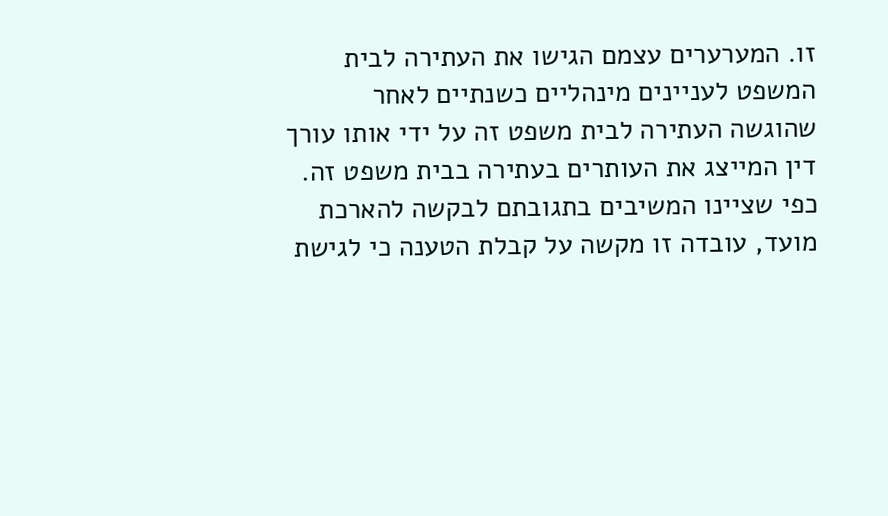זו. המערערים עצמם הגישו את העתירה לבית המשפט לעניינים מינהליים כשנתיים לאחר שהוגשה העתירה לבית משפט זה על ידי אותו עורך דין המייצג את העותרים בעתירה בבית משפט זה. כפי שציינו המשיבים בתגובתם לבקשה להארכת מועד, עובדה זו מקשה על קבלת הטענה כי לגישת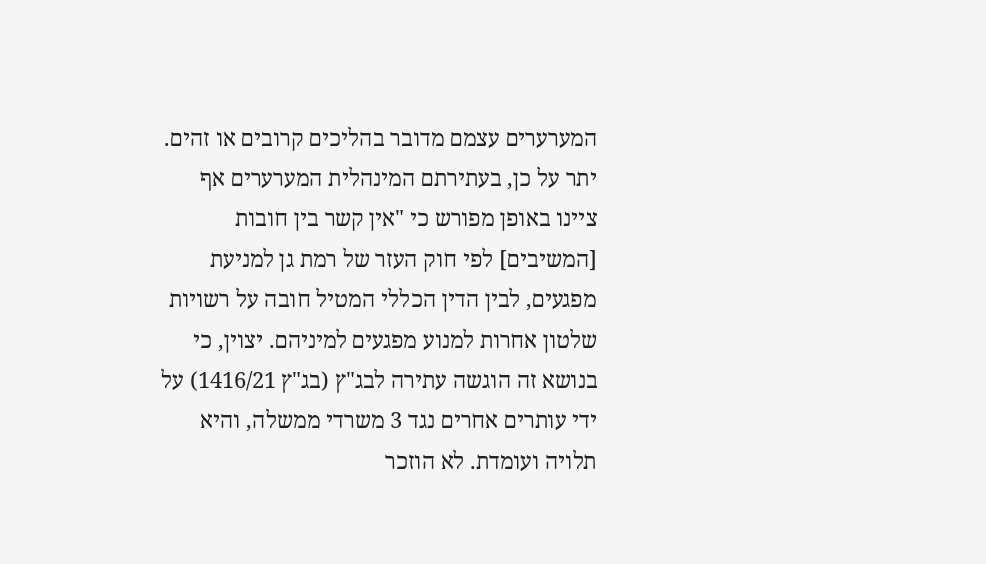המערערים עצמם מדובר בהליכים קרובים או זהים. יתר על כן, בעתירתם המינהלית המערערים אף ציינו באופן מפורש כי "אין קשר בין חובות [המשיבים] לפי חוק העזר של רמת גן למניעת מפגעים, לבין הדין הכללי המטיל חובה על רשויות שלטון אחרות למנוע מפגעים למיניהם. יצוין, כי בנושא זה הוגשה עתירה לבג"ץ (בג"ץ 1416/21) על ידי עותרים אחרים נגד 3 משרדי ממשלה, והיא תלויה ועומדת. לא הוזכר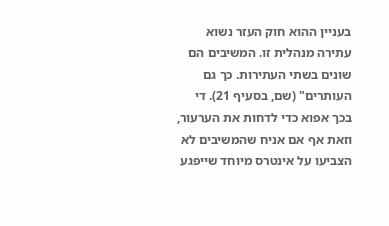בעניין ההוא חוק העזר נשוא עתירה מנהלית זו. המשיבים הם שונים בשתי העתירות. כך גם העותרים" (שם, בסעיף 21). די בכך אפוא כדי לדחות את הערעור, וזאת אף אם אניח שהמשיבים לא הצביעו על אינטרס מיוחד שייפגע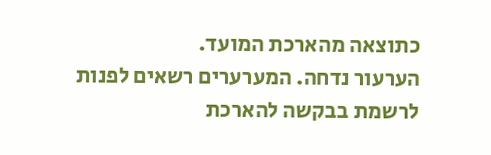כתוצאה מהארכת המועד.
הערעור נדחה. המערערים רשאים לפנות לרשמת בבקשה להארכת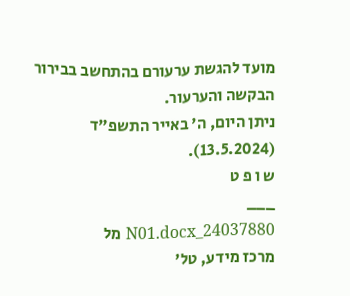מועד להגשת ערעורם בהתחשב בבירור הבקשה והערעור.
ניתן היום, ה' באייר התשפ"ד (13.5.2024).
ש ו פ ט
___
24037880_N01.docx מל
מרכז מידע, טל'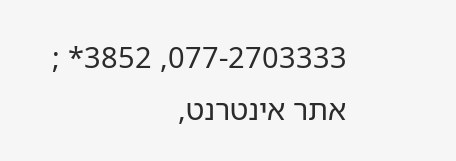077-2703333, 3852* ; אתר אינטרנט,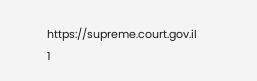https://supreme.court.gov.il
1